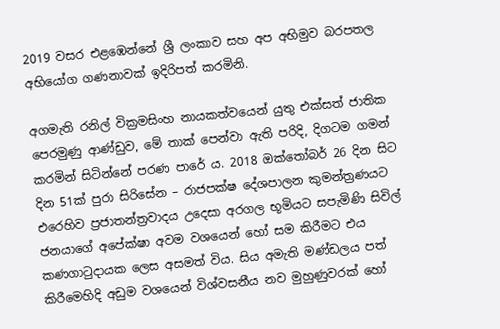2019 වසර එළඹෙන්නේ ශ්‍රී ලංකාව සහ අප අභිමුව බරපතල අභියෝග ගණනාවක් ඉදිරිපත් කරමිනි.

අගමැති රනිල් වික්‍රමසිංහ නායකත්වයෙන් යුතු එක්සත් ජාතික පෙරමුණු ආණ්ඩුව, මේ තාක් පෙන්වා ඇති පරිදි, දිගටම ගමන් කරමින් සිටින්නේ පරණ පාරේ ය. 2018 ඔක්තෝබර් 26 දින සිට දින 51ක් පුරා සිරිසේන – රාජපක්ෂ දේශපාලන කුමන්ත්‍රණයට එරෙහිව ප්‍රජාතන්ත්‍රවාදය උදෙසා අරගල භූමියට සපැමිණි සිවිල් ජනයාගේ අපේක්ෂා අවම වශයෙන් හෝ සම කිරීමට එය කණගාටුදායක ලෙස අසමත් විය. සිය අමැති මණ්ඩලය පත් කිරීමෙහිදි අඩුම වශයෙන් විශ්වසනීය නව මුහුණුවරක් හෝ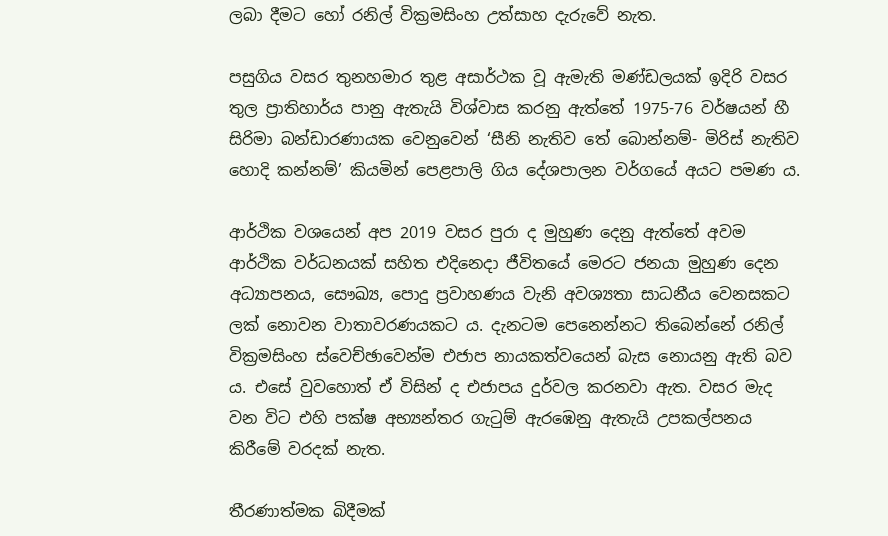ලබා දීමට හෝ රනිල් වික්‍රමසිංහ උත්සාහ දැරුවේ නැත.

පසුගිය වසර තුනහමාර තුළ අසාර්ථක වූ ඇමැති මණ්ඩලයක් ඉදිරි වසර තුල ප්‍රාතිහාර්ය පානු ඇතැයි විශ්වාස කරනු ඇත්තේ 1975-76 වර්ෂයන් හී සිරිමා බන්ඩාරණායක වෙනුවෙන් ‘සීනි නැතිව තේ බොන්නම්- මිරිස් නැතිව හොදි කන්නම්’ කියමින් පෙළපාලි ගිය දේශපාලන වර්ගයේ අයට පමණ ය.

ආර්ථික වශයෙන් අප 2019 වසර පුරා ද මුහුණ දෙනු ඇත්තේ අවම ආර්ථික වර්ධනයක් සහිත එදිනෙදා ජීවිතයේ මෙරට ජනයා මුහුණ දෙන අධ්‍යාපනය, සෞඛ්‍ය, පොදු ප්‍රවාහණය වැනි අවශ්‍යතා සාධනීය වෙනසකට ලක් නොවන වාතාවරණයකට ය. දැනටම පෙනෙන්නට තිබෙන්නේ රනිල් වික්‍රමසිංහ ස්වෙච්ඡාවෙන්ම එජාප නායකත්වයෙන් බැස නොයනු ඇති බව ය. එසේ වුවහොත් ඒ විසින් ද එජාපය දුර්වල කරනවා ඇත. වසර මැද වන විට එහි පක්ෂ අභ්‍යන්තර ගැටුම් ඇරඹෙනු ඇතැයි උපකල්පනය කිරීමේ වරදක් නැත.

තීරණාත්මක බිදීමක්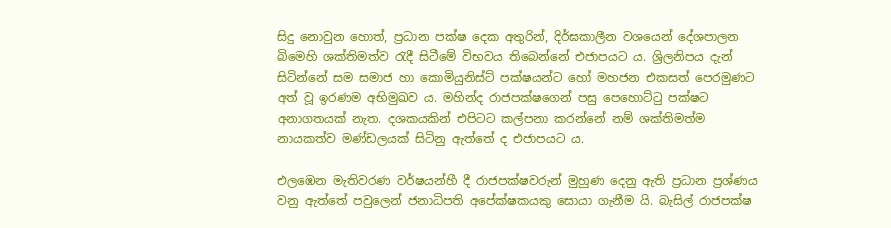සිදු නොවුන හොත්, ප්‍රධාන පක්ෂ දෙක අතුරින්, දිර්ඝකාලීන වශයෙන් දේශපාලන බිමෙහි ශක්තිමත්ව රැදී සිටීමේ විභවය තිබෙන්නේ එජාපයට ය. ශ්‍රිලනිපය දැන් සිටින්නේ සම සමාජ හා කොමියුනිස්ට් පක්ෂයන්ට හෝ මහජන එකසත් පෙරමුණට අත් වූ ඉරණම අභිමුඛව ය. මහින්ද රාජපක්ෂගෙන් පසු පෙහොට්ටු පක්ෂට අනාගතයක් නැත. දශකයකින් එපිටට කල්පනා කරන්නේ නම් ශක්තිමත්ම නායකත්ව මණ්ඩලයක් සිටිනු ඇත්තේ ද එජාපයට ය.

එලඹෙන මැතිවරණ වර්ෂයන්හී දී රාජපක්ෂවරුන් මුහුණ දෙනු ඇති ප්‍රධාන ප්‍රශ්ණය වනු ඇත්තේ පවුලෙන් ජනාධිපති අපේක්ෂකයකු සොයා ගැනීම යි. බැසිල් රාජපක්ෂ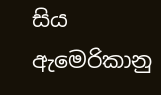සිය ඇමෙරිකානු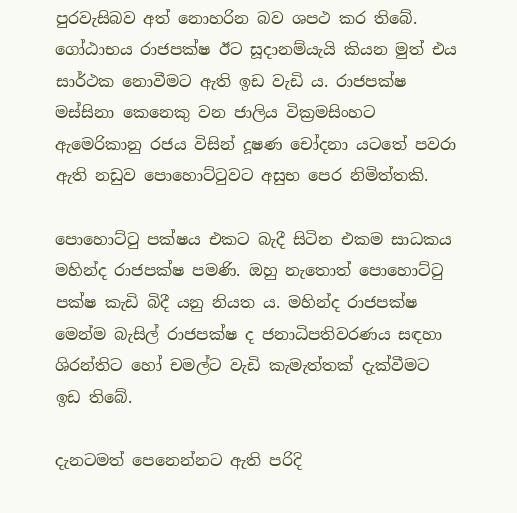පුරවැසිබව අත් නොහරින බව ශපථ කර තිබේ. ගෝඨාභය රාජපක්ෂ ඊට සූදානම්යැයි කියන මුත් එය සාර්ථක නොවීමට ඇති ඉඩ වැඩි ය. රාජපක්ෂ මස්සිනා කෙනෙකු වන ජාලිය වික්‍රමසිංහට ඇමෙරිකානු රජය විසින් දූෂණ චෝදනා යටතේ පවරා ඇති නඩුව පොහොට්ටුවට අසුභ පෙර නිමිත්තකි.

පොහොට්ටු පක්ෂය එකට බැදී සිටින එකම සාධකය මහින්ද රාජපක්ෂ පමණි. ඔහු නැතොත් පොහොට්ටු පක්ෂ කැඩි බිදී යනු නියත ය. මහින්ද රාජපක්ෂ මෙන්ම බැසිල් රාජපක්ෂ ද ජනාධිපතිවරණය සඳහා ශිරන්තිට හෝ චමල්ට වැඩි කැමැත්තක් දැක්වීමට ඉඩ තිබේ.

දැනටමත් පෙනෙන්නට ඇති පරිදි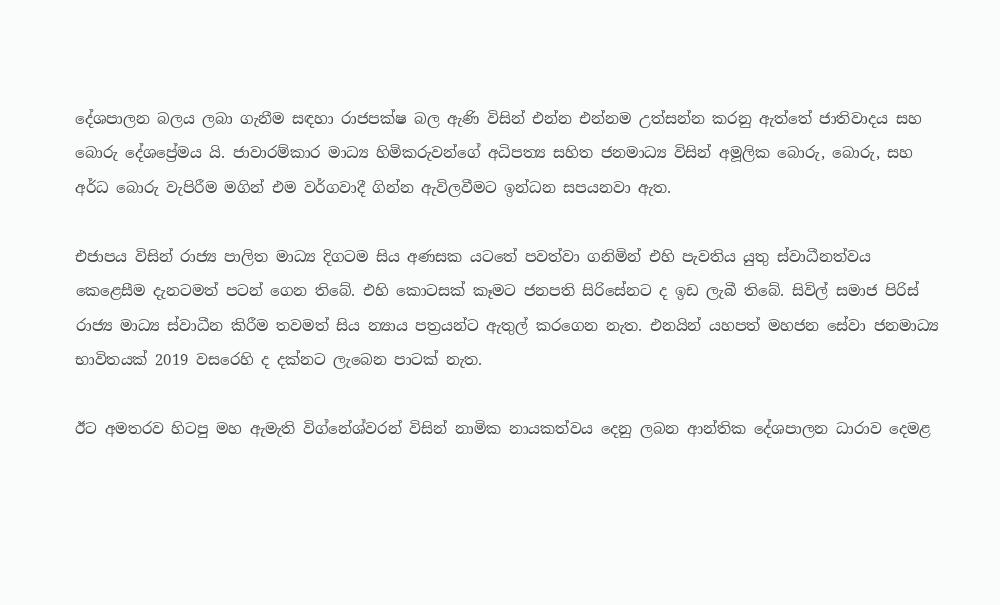දේශපාලන බලය ලබා ගැනීම සඳහා රාජපක්ෂ බල ඇණි විසින් එන්න එන්නම උත්සන්න කරනු ඇත්තේ ජාතිවාදය සහ බොරු දේශප්‍රේමය යි. ජාවාරම්කාර මාධ්‍ය හිමිකරුවන්ගේ අධිපත්‍ය සහිත ජනමාධ්‍ය විසින් අමූලික බොරු, බොරු, සහ අර්ධ බොරු වැපිරීම මගින් එම වර්ගවාදී ගින්න ඇවිලවීමට ඉන්ධන සපයනවා ඇත.

එජාපය විසින් රාජ්‍ය පාලිත මාධ්‍ය දිගටම සිය අණසක යටතේ පවත්වා ගනිමින් එහි පැවතිය යුතු ස්වාධීනත්වය කෙළෙසීම දැනටමත් පටන් ගෙන තිබේ. එහි කොටසක් කෑමට ජනපති සිරිසේනට ද ඉඩ ලැබී තිබේ. සිවිල් සමාජ පිරිස් රාජ්‍ය මාධ්‍ය ස්වාධීන කිරීම තවමත් සිය න්‍යාය පත්‍රයන්ට ඇතුල් කරගෙන නැත. එනයින් යහපත් මහජන සේවා ජනමාධ්‍ය භාවිතයක් 2019 වසරෙහි ද දක්නට ලැබෙන පාටක් නැත.

ඊට අමතරව හිටපු මහ ඇමැති විග්නේශ්වරන් විසින් නාමික නායකත්වය දෙනු ලබන ආන්තික දේශපාලන ධාරාව දෙමළ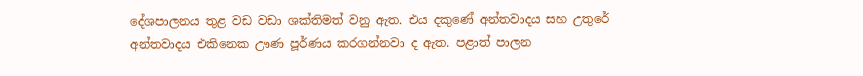දේශපාලනය තුළ වඩ වඩා ශක්තිමත් වනු ඇත. එය දකුණේ අන්තවාදය සහ උතුරේ අන්තවාදය එකිනෙක ඌණ පූර්ණය කරගන්නවා ද ඇත. පළාත් පාලන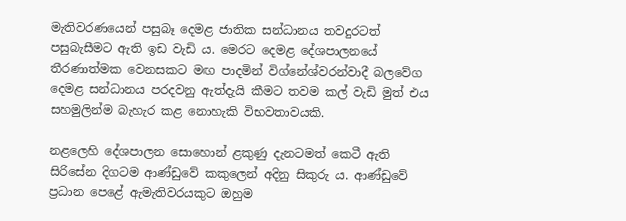මැතිවරණයෙන් පසුබෑ දෙමළ ජාතික සන්ධානය තවදුරටත් පසුබැසීමට ඇති ඉඩ වැඩි ය. මෙරට දෙමළ දේශපාලනයේ තීරණාත්මක වෙනසකට මඟ පාදමින් විග්නේශ්වරන්වාදී බලවේග දෙමළ සන්ධානය පරදවනු ඇත්දැයි කීමට තවම කල් වැඩි මුත් එය සහමුලින්ම බැහැර කළ නොහැකි විභවතාවයකි.

නළලෙහි දේශපාලන සොහොන් ළකුණු දැනටමත් කෙටී ඇති සිරිසේන දිගටම ආණ්ඩුවේ කකුලෙන් අදිනු සිකුරු ය. ආණ්ඩුවේ ප්‍රධාන පෙළේ ඇමැතිවරයකුට ඔහුම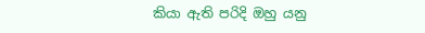කියා ඇති පරිදි ඔහු යනු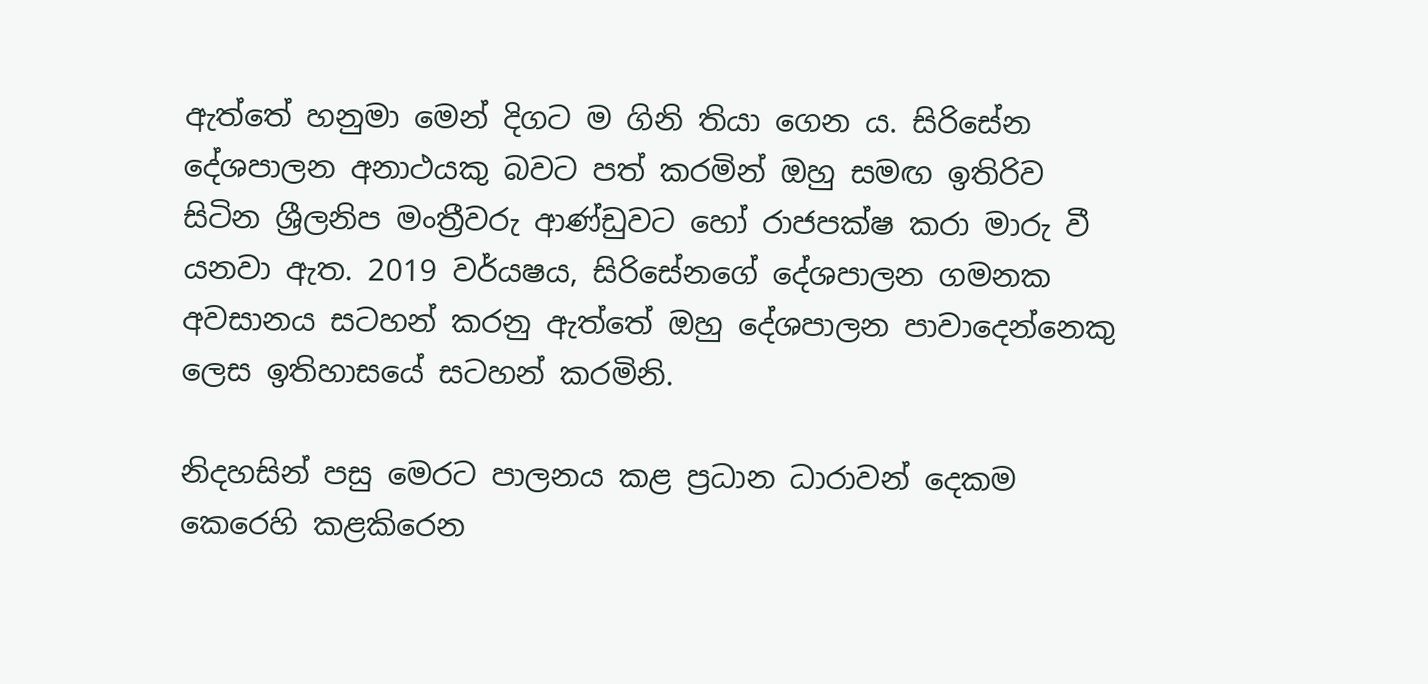ඇත්තේ හනුමා මෙන් දිගට ම ගිනි තියා ගෙන ය. සිරිසේන දේශපාලන අනාථයකු බවට පත් කරමින් ඔහු සමඟ ඉතිරිව සිටින ශ්‍රීලනිප මංත්‍රීවරු ආණ්ඩුවට හෝ රාජපක්ෂ කරා මාරු වී යනවා ඇත. 2019 වර්යෂය, සිරිසේනගේ දේශපාලන ගමනක අවසානය සටහන් කරනු ඇත්තේ ඔහු දේශපාලන පාවාදෙන්නෙකු ලෙස ඉතිහාසයේ සටහන් කරමිනි.

නිදහසින් පසු මෙරට පාලනය කළ ප්‍රධාන ධාරාවන් දෙකම කෙරෙහි කළකිරෙන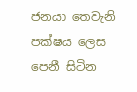ජනයා තෙවැනි පක්ෂය ලෙස පෙනී සිටින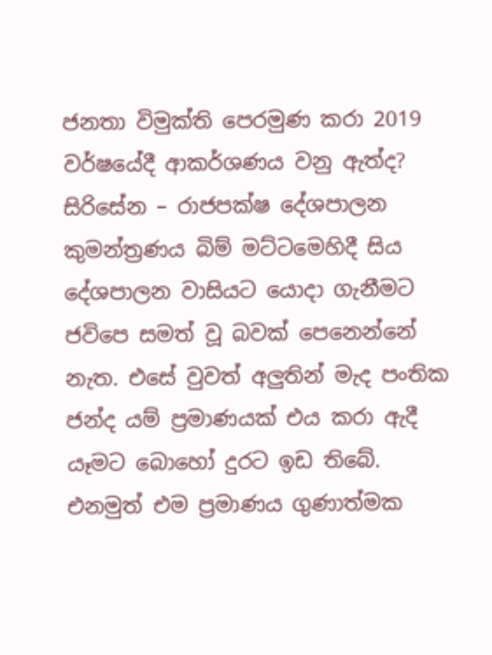ජනතා විමුක්ති පෙරමුණ කරා 2019 වර්ෂයේදී ආකර්ශණය වනු ඇත්ද? සිරිසේන – රාජපක්ෂ දේශපාලන කුමන්ත්‍රණය බිම් මට්ටමෙහිදී සිය දේශපාලන වාසියට යොදා ගැනීමට ජවිපෙ සමත් වූ බවක් පෙනෙන්නේ නැත. එසේ වුවත් අලුතින් මැද පංතික ජන්ද යම් ප්‍රමාණයක් එය කරා ඇදී යෑමට බොහෝ දුරට ඉඩ තිබේ. එනමුත් එම ප්‍රමාණය ගුණාත්මක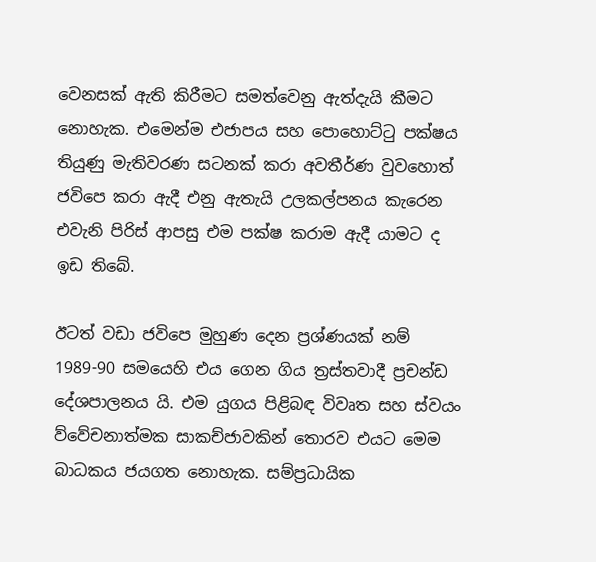වෙනසක් ඇති කිරීමට සමත්වෙනු ඇත්දැයි කීමට නොහැක. එමෙන්ම එජාපය සහ පොහොට්ටු පක්ෂය තියුණු මැතිවරණ සටනක් කරා අවතීර්ණ වුවහොත් ජවිපෙ කරා ඇදී එනු ඇතැයි උලකල්පනය කැරෙන එවැනි පිරිස් ආපසු එම පක්ෂ කරාම ඇදී යාමට ද ඉඩ තිබේ.

ඊටත් වඩා ජවිපෙ මුහුණ දෙන ප්‍රශ්ණයක් නම් 1989-90 සමයෙහි එය ගෙන ගිය ත්‍රස්තවාදී ප්‍රචන්ඩ දේශපාලනය යි. එම යුගය පිළිබඳ විවෘත සහ ස්වයං ව්වේචනාත්මක සාකච්ජාවකින් තොරව එයට මෙම බාධකය ජයගත නොහැක. සම්ප්‍රධායික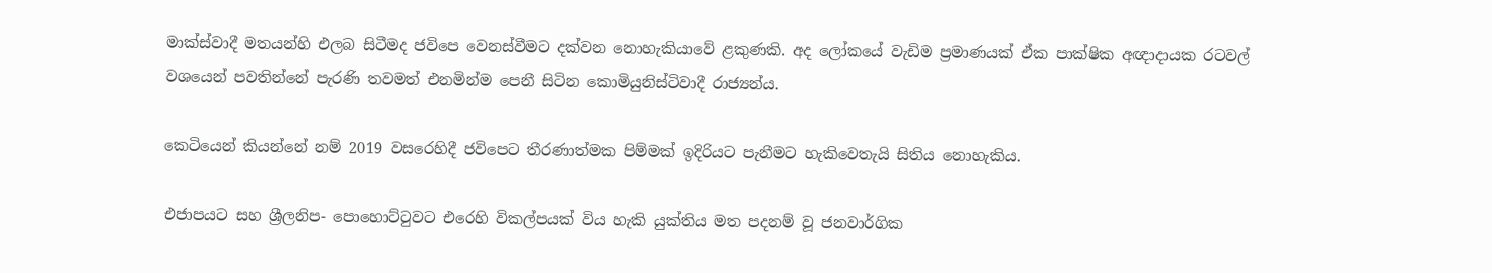මාක්ස්වාදී මතයන්හි එලබ සිටීමද ජවිපෙ වෙනස්වීමට දක්වන නොහැකියාවේ ළකුණකි. අද ලෝකයේ වැඩිම ප්‍රමාණයක් ඒක පාක්ෂික අඥාදායක රටවල් වශයෙන් පවතින්නේ පැරණි තවමත් එනමින්ම පෙනී සිටින කොමියුනිස්ටිවාදී රාජ්‍යන්ය.

කෙටියෙන් කියන්නේ නම් 2019 වසරෙහිදී ජවිපෙට තීරණාත්මක පිම්මක් ඉදිරියට පැනීමට හැකිවෙතැයි සිතිය නොහැකිය.

එජාපයට සහ ශ්‍රීලනිප- පොහොට්ටුවට එරෙහි විකල්පයක් විය හැකි යුක්තිය මත පදනම් වූ ජනවාර්ගික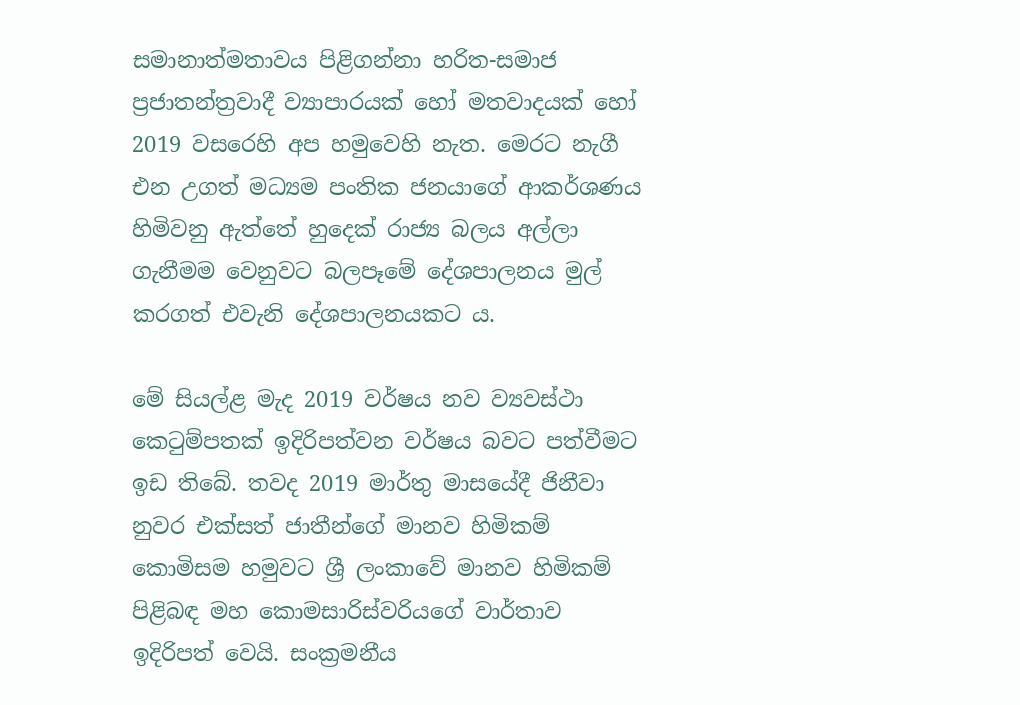සමානාත්මතාවය පිළිගන්නා හරිත-සමාජ ප්‍රජාතන්ත්‍රවාදී ව්‍යාපාරයක් හෝ මතවාදයක් හෝ 2019 වසරෙහි අප හමුවෙහි නැත. මෙරට නැගී එන උගත් මධ්‍යම පංතික ජනයාගේ ආකර්ශණය හිමිවනු ඇත්තේ හුදෙක් රාජ්‍ය බලය අල්ලා ගැනීමම වෙනුවට බලපෑමේ දේශපාලනය මුල් කරගත් එවැනි දේශපාලනයකට ය.

මේ සියල්ළ මැද 2019 වර්ෂය නව ව්‍යවස්ථා කෙටුම්පතක් ඉදිරිපත්වන වර්ෂය බවට පත්වීමට ඉඩ තිබේ. තවද 2019 මාර්තු මාසයේදී ජිනීවා නුවර එක්සත් ජාතීන්ගේ මානව හිමිකම් කොමිසම හමුවට ශ්‍රී ලංකාවේ මානව හිමිකම් පිළිබඳ මහ කොමසාරිස්වරියගේ වාර්තාව ඉදිරිපත් වෙයි. සංක්‍රමනීය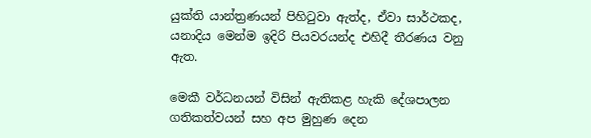යුක්ති යාන්ත්‍රණයන් පිහිටුවා ඇත්ද, ඒවා සාර්ථකද, යනාදිය මෙන්ම ඉදිරි පියවරයන්ද එහිදී තීරණය වනු ඇත.

මෙකී වර්ධනයන් විසින් ඇතිකළ හැකි දේශපාලන ගතිකත්වයන් සහ අප මුහුණ දෙන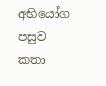අභියෝග පසුව කතා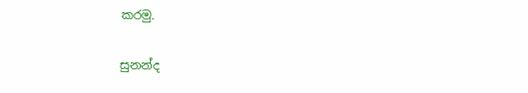කරමු.

සුනන්ද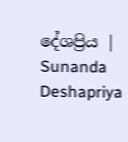දේශප්‍රිය | Sunanda Deshapriya